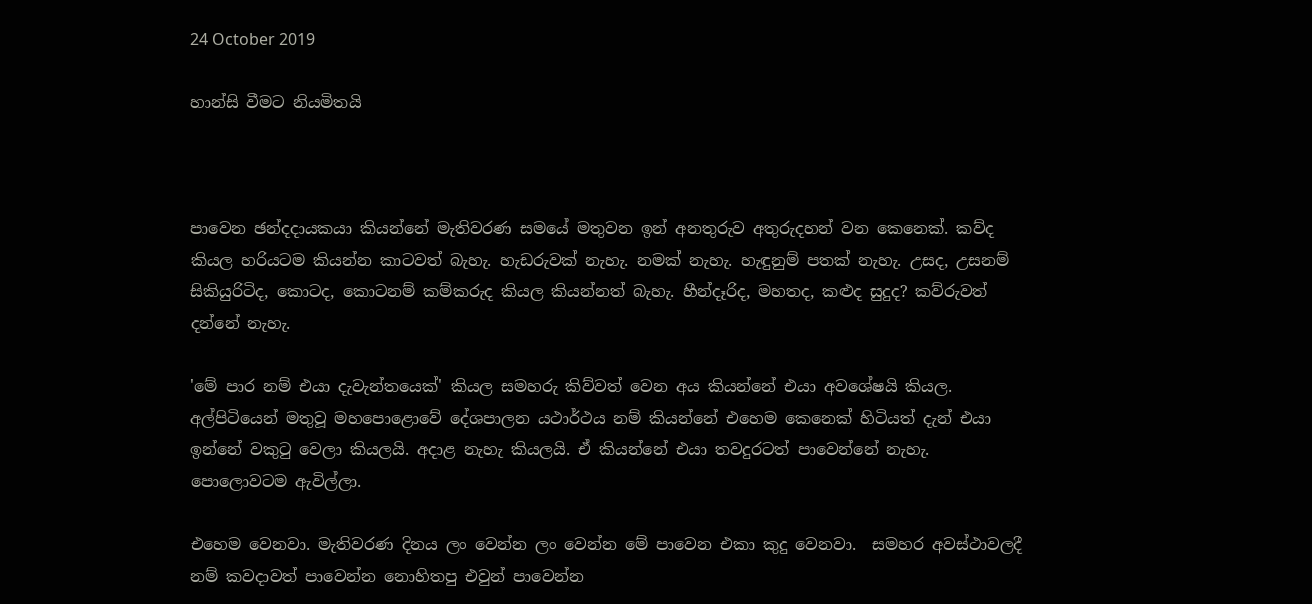24 October 2019

හාන්සි වීමට නියමිතයි



පාවෙන ඡන්දදායකයා කියන්නේ මැතිවරණ සමයේ මතුවන ඉන් අනතුරුව අතුරුදහන් වන කෙනෙක්. කව්ද කියල හරියටම කියන්න කාටවත් බැහැ. හැඩරුවක් නැහැ. නමක් නැහැ. හැඳුනුම් පතක් නැහැ. උසද, උසනම් සිකියුරිටිද, කොටද, කොටනම් කම්කරුද කියල කියන්නත් බැහැ. හීන්දෑරිද, මහතද, කළුද සුදුද? කව්රුවත් දන්නේ නැහැ.

'මේ පාර නම් එයා දැවැන්තයෙක්' කියල සමහරු කිව්වත් වෙන අය කියන්නේ එයා අවශේෂයි කියල. අල්පිටියෙන් මතුවූ මහපොළොවේ දේශපාලන යථාර්ථය නම් කියන්නේ එහෙම කෙනෙක් හිටියත් දැන් එයා ඉන්නේ වකුටු වෙලා කියලයි. අදාළ නැහැ කියලයි. ඒ කියන්නේ එයා තවදුරටත් පාවෙන්නේ නැහැ. පොලොවටම ඇවිල්ලා.

එහෙම වෙනවා. මැතිවරණ දිනය ලං වෙන්න ලං වෙන්න මේ පාවෙන එකා කුදු වෙනවා.  සමහර අවස්ථාවලදී නම් කවදාවත් පාවෙන්න නොහිතපු එවුන් පාවෙන්න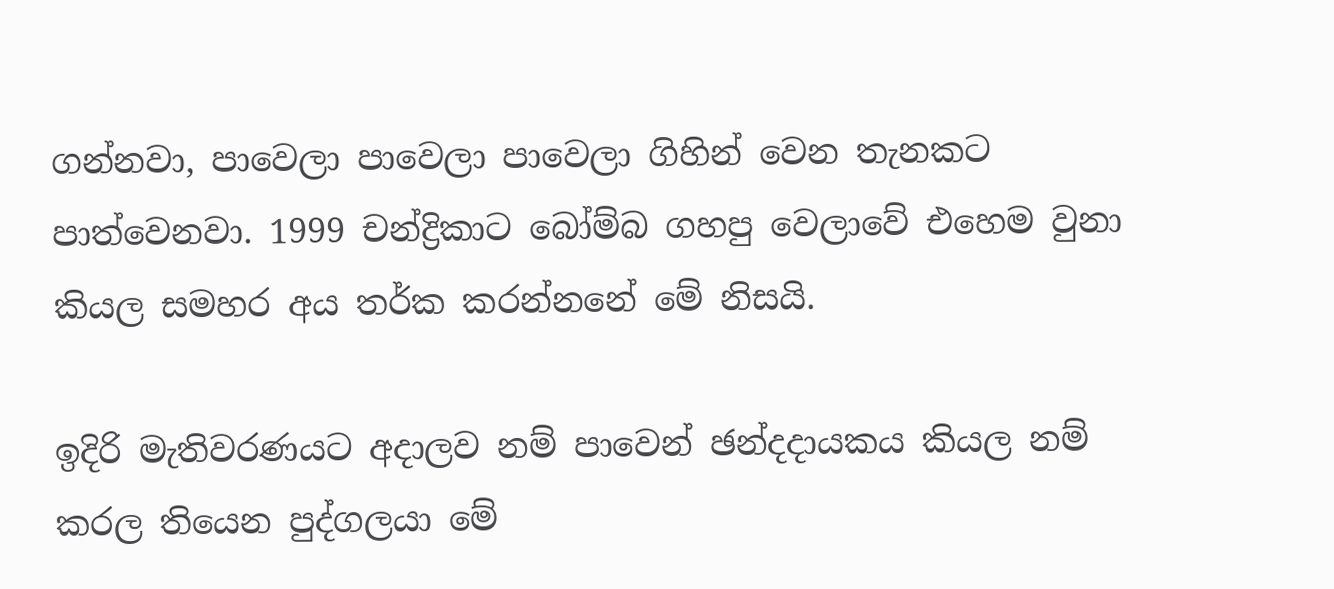ගන්නවා, පාවෙලා පාවෙලා පාවෙලා ගිහින් වෙන තැනකට පාත්වෙනවා. 1999 චන්ද්‍රිකාට බෝම්බ ගහපු වෙලාවේ එහෙම වුනා කියල සමහර අය තර්ක කරන්නනේ මේ නිසයි.

ඉදිරි මැතිවරණයට අදාලව නම් පාවෙන් ඡන්දදායකය කියල නම් කරල තියෙන පුද්ගලයා මේ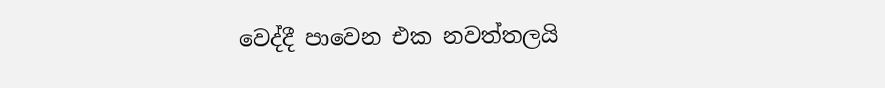වෙද්දී පාවෙන එක නවත්තලයි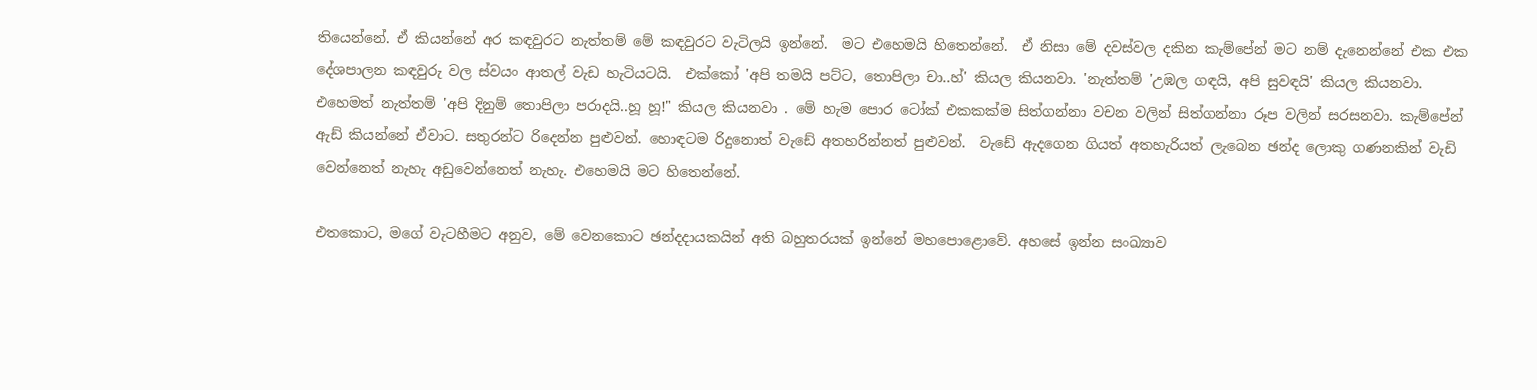තියෙන්නේ. ඒ කියන්නේ අර කඳවුරට නැත්තම් මේ කඳවුරට වැටිලයි ඉන්නේ.  මට එහෙමයි හිතෙන්නේ.  ඒ නිසා මේ දවස්වල දකින කැම්පේන් මට නම් දැනෙන්නේ එක එක දේශපාලන කඳවුරු වල ස්වයං ආතල් වැඩ හැටියටයි.  එක්කෝ 'අපි තමයි පට්ට, තොපිලා චා..හ්' කියල කියනවා. 'නැත්තම් 'උඹල ගඳයි, අපි සුවඳයි' කියල කියනවා.  එහෙමත් නැත්තම් 'අපි දිනුම් තොපිලා පරාදයි..හූ හූ!" කියල කියනවා . මේ හැම පොර ටෝක් එකකක්ම සිත්ගන්නා වචන වලින් සිත්ගන්නා රූප වලින් සරසනවා. කැම්පේන් ඇඩ් කියන්නේ ඒවාට. සතුරන්ට රිදෙන්න පුළුවන්. හොඳටම රිදුනොත් වැඩේ අතහරින්නත් පුළුවන්.  වැඩේ ඇදගෙන ගියත් අතහැරියත් ලැබෙන ඡන්ද ලොකු ගණනකින් වැඩි වෙන්නෙත් නැහැ අඩුවෙන්නෙත් නැහැ. එහෙමයි මට හිතෙන්නේ.

එතකොට, මගේ වැටහීමට අනුව, මේ වෙනකොට ඡන්දදායකයින් අති බහුතරයක් ඉන්නේ මහපොළොවේ. අහසේ ඉන්න සංඛ්‍යාව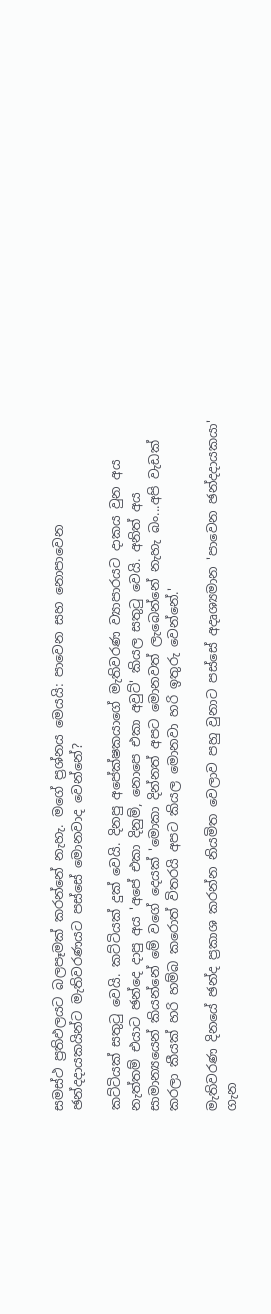සමස්ථ ප්‍රතිඵලයට බලපෑමක් කරන්නේ නැහැ. මගේ ප්‍රශ්නය මෙයයි: පාවෙන සහ නොපාවෙන ඡන්දදායකයින්ට මැතිවරණයට පස්සේ මොනවාද වෙන්නේ?

කට්ටියක් සතුටු වෙයි. කට්ටියක් දුක් වෙයි. දිනපු අපේක්ෂකයාගේ මැතිවරණ ව්‍යාපාරයට දාකය වුන අය නැත්තම් එයාට ඡන්දෙ දාපු අය 'අපේ එකා දිනුම්, නොපෙ එකා අවුට්' කියල සතුටු වෙයි. අනිත් අය සාමාන්‍යයෙන් කියන්නේ මේ වගේ දෙයක් 'මොකා දින්නත් අපට මොනවත් ලැබෙන්නේ නැහැ බං...අපි වැඩක් කරලා කීයක් හරි හම්බ කරොත් විතරයි අපට කියල මොනවා හරි ඉතුරු වෙන්නේ.'

මැතිවරණ දිනයේ ඡන්ද ප්‍රකාශ කරන්න නියමිත වෙලාව පහු වුනාට පස්සේ අදෘශ්‍යමාන 'පාවෙන ඡන්දදායකයා' ගැන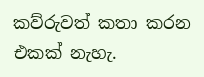කව්රුවත් කතා කරන එකක් නැහැ.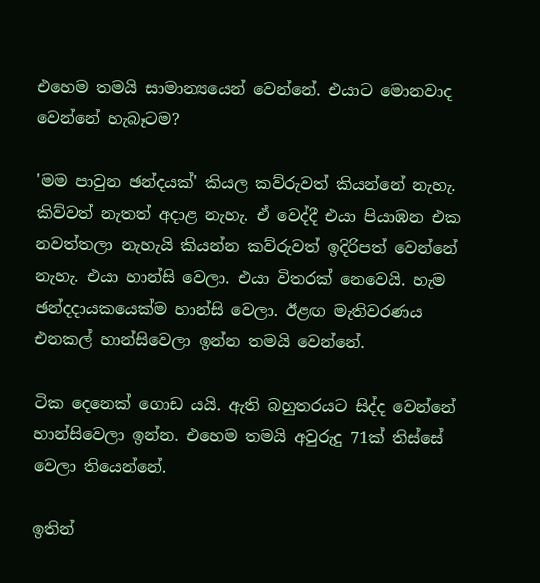එහෙම තමයි සාමාන්‍යයෙන් වෙන්නේ. එයාට මොනවාද වෙන්නේ හැබෑටම?

'මම පාවුන ඡන්දයක්' කියල කව්රුවත් කියන්නේ නැහැ.  කිව්වත් නැතත් අදාළ නැහැ. ඒ වෙද්දී එයා පියාඹන එක නවත්තලා නැහැයි කියන්න කව්රුවත් ඉදිරිපත් වෙන්නේ නැහැ. එයා හාන්සි වෙලා. එයා විතරක් නෙවෙයි. හැම ඡන්දදායකයෙක්ම හාන්සි වෙලා. ඊළඟ මැතිවරණය එනකල් හාන්සිවෙලා ඉන්න තමයි වෙන්නේ.

ටික දෙනෙක් ගොඩ යයි. ඇති බහුතරයට සිද්ද වෙන්නේ හාන්සිවෙලා ඉන්න. එහෙම තමයි අවුරුදු 71ක් තිස්සේ වෙලා තියෙන්නේ.

ඉතින්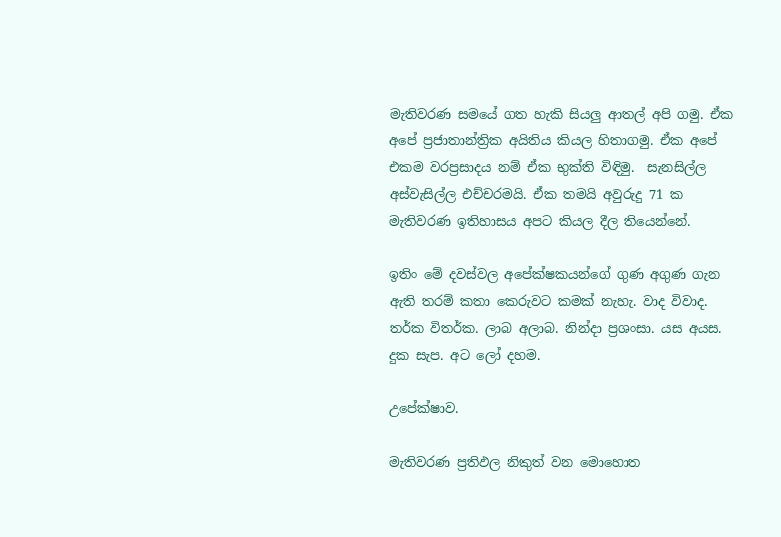මැතිවරණ සමයේ ගත හැකි සියලු ආතල් අපි ගමු. ඒක අපේ ප්‍රජාතාන්ත්‍රික අයිතිය කියල හිතාගමු. ඒක අපේ එකම වරප්‍රසාදය නම් ඒක භුක්ති විඳිමු.  සැනසිල්ල අස්වැසිල්ල එච්චරමයි. ඒක තමයි අවුරුදු 71 ක මැතිවරණ ඉතිහාසය අපට කියල දීල තියෙන්නේ.

ඉතිං මේ දවස්වල අපේක්ෂකයන්ගේ ගුණ අගුණ ගැන ඇති තරම් කතා කෙරුවට කමක් නැහැ. වාද විවාද. තර්ක විතර්ක. ලාබ අලාබ. නින්දා ප්‍රශංසා. යස අයස. දුක සැප. අට ලෝ දහම.

උපේක්ෂාව.

මැතිවරණ ප්‍රතිඵල නිකුත් වන මොහොත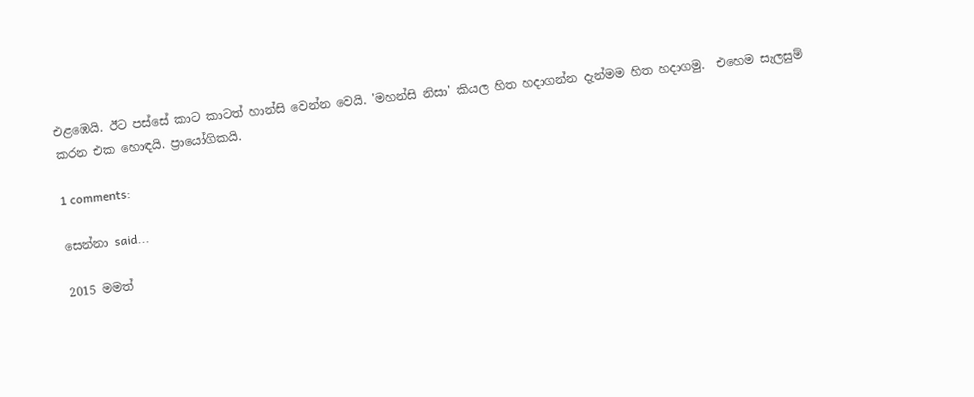එළඹෙයි. ඊට පස්සේ කාට කාටත් හාන්සි වෙන්න වෙයි. 'මහන්සි නිසා' කියල හිත හදාගන්න දැන්මම හිත හදාගමු.  එහෙම සැලසුම් කරන එක හොඳයි. ප්‍රායෝගිකයි.

1 comments:

සෙන්නා said...

2015 මමත්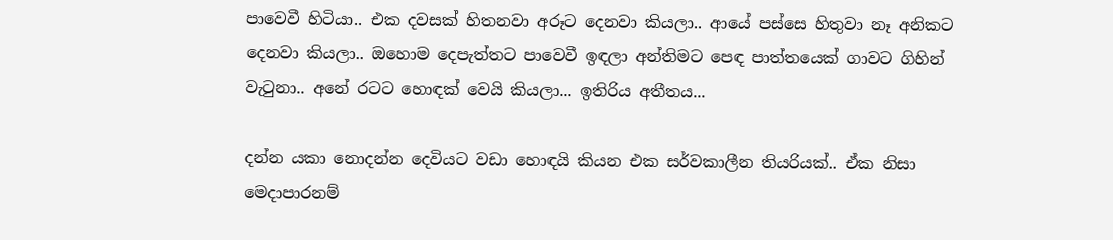පාවෙවී හිටියා.. එක දවසක් හිතනවා අරූට දෙනවා කියලා.. ආයේ පස්සෙ හිතුවා නෑ අනිකට දෙනවා කියලා.. ඔහොම දෙපැත්තට පාවෙවී ඉඳලා අන්තිමට පෙඳ පාත්තයෙක් ගාවට ගිහින් වැටුනා.. අනේ රටට හොඳක් වෙයි කියලා... ඉතිරිය අතීතය...

දන්න යකා නොදන්න දෙවියට වඩා හොඳයි කියන එක සර්වකාලීන තියරියක්.. ඒක නිසා මෙදාපාරනම්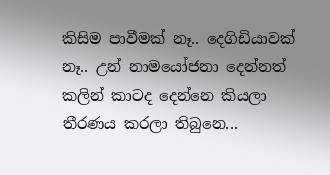කිසිම පාවීමක් නෑ.. දෙගිඩියාවක් නෑ.. උන් නාමයෝජනා දෙන්නත් කලින් කාටද දෙන්නෙ කියලා තීරණය කරලා තිබුනෙ...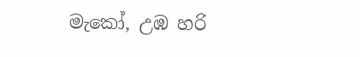මැකෝ, උඹ හරි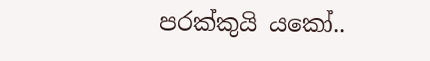පරක්කුයි යකෝ..